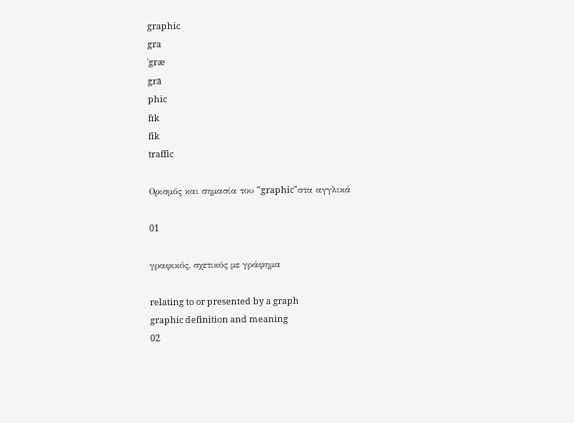graphic
gra
ˈgræ
grā
phic
fɪk
fik
traffic

Ορισμός και σημασία του "graphic"στα αγγλικά

01

γραφικός, σχετικός με γράφημα

relating to or presented by a graph
graphic definition and meaning
02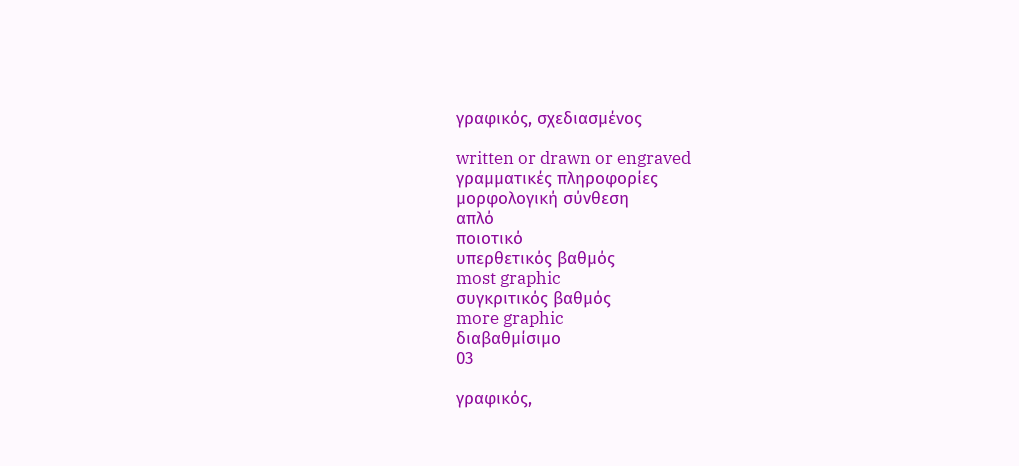γραφικός, σχεδιασμένος

written or drawn or engraved
γραμματικές πληροφορίες
μορφολογική σύνθεση
απλό
ποιοτικό
υπερθετικός βαθμός
most graphic
συγκριτικός βαθμός
more graphic
διαβαθμίσιμο
03

γραφικός,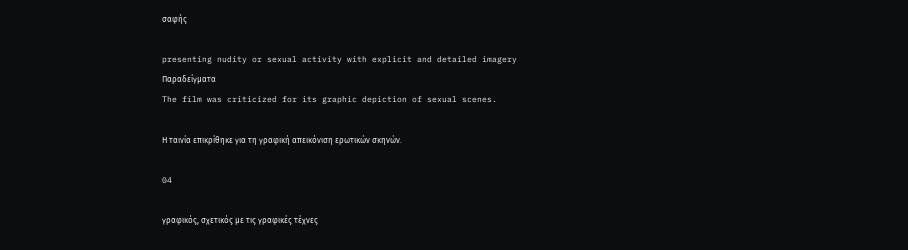σαφής

presenting nudity or sexual activity with explicit and detailed imagery
Παραδείγματα
The film was criticized for its graphic depiction of sexual scenes.

Η ταινία επικρίθηκε για τη γραφική απεικόνιση ερωτικών σκηνών.

04

γραφικός, σχετικός με τις γραφικές τέχνες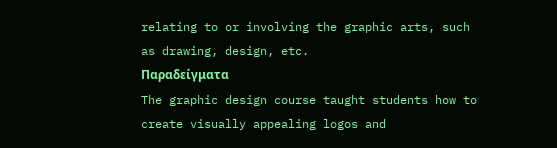relating to or involving the graphic arts, such as drawing, design, etc.
Παραδείγματα
The graphic design course taught students how to create visually appealing logos and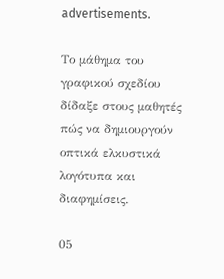advertisements.

Το μάθημα του γραφικού σχεδίου δίδαξε στους μαθητές πώς να δημιουργούν οπτικά ελκυστικά λογότυπα και διαφημίσεις.

05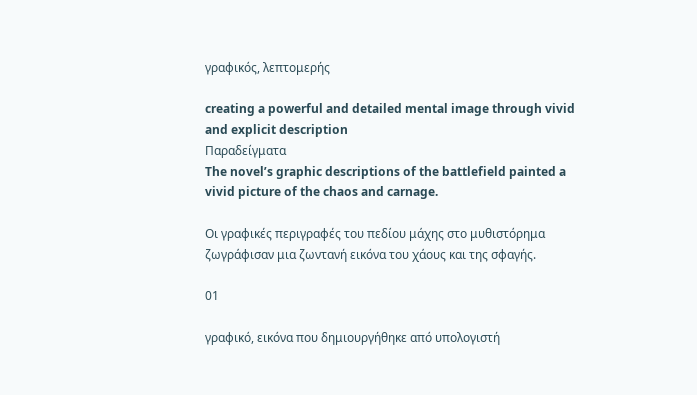γραφικός, λεπτομερής

creating a powerful and detailed mental image through vivid and explicit description
Παραδείγματα
The novel’s graphic descriptions of the battlefield painted a vivid picture of the chaos and carnage.

Οι γραφικές περιγραφές του πεδίου μάχης στο μυθιστόρημα ζωγράφισαν μια ζωντανή εικόνα του χάους και της σφαγής.

01

γραφικό, εικόνα που δημιουργήθηκε από υπολογιστή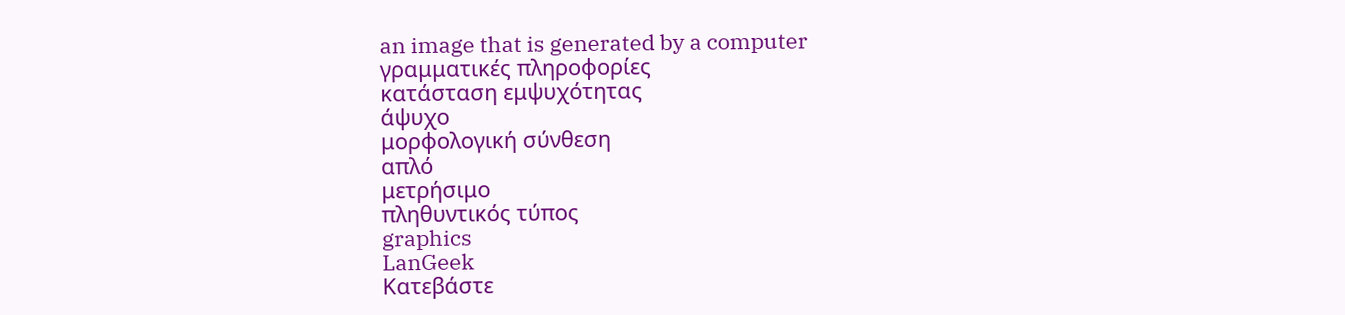an image that is generated by a computer
γραμματικές πληροφορίες
κατάσταση εμψυχότητας
άψυχο
μορφολογική σύνθεση
απλό
μετρήσιμο
πληθυντικός τύπος
graphics
LanGeek
Κατεβάστε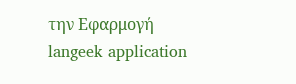την Εφαρμογή
langeek application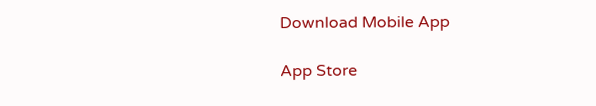Download Mobile App

App Store